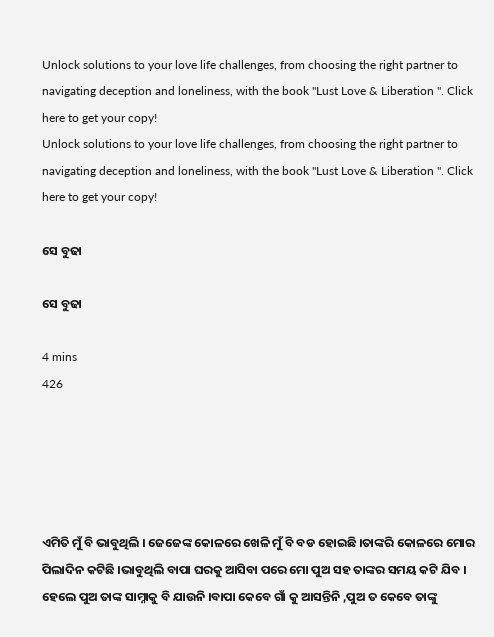Unlock solutions to your love life challenges, from choosing the right partner to navigating deception and loneliness, with the book "Lust Love & Liberation ". Click here to get your copy!
Unlock solutions to your love life challenges, from choosing the right partner to navigating deception and loneliness, with the book "Lust Love & Liberation ". Click here to get your copy!

ସେ ବୁଢା

ସେ ବୁଢା

4 mins
426





ଏମିତି ମୁଁ ବି ଭାବୁଥିଲି । ଜେଜେଙ୍କ କୋଳରେ ଖେଳି ମୁଁ ବି ବଡ ହୋଇଛି ।ତାଙ୍କରି କୋଳରେ ମୋର ପିଲାଦିନ କଟିଛି ।ଭାବୁଥିଲି ବାପା ଘରକୁ ଆସିବା ପରେ ମୋ ପୁଅ ସହ ତାଙ୍କର ସମୟ କଟି ଯିବ । ହେଲେ ପୁଅ ତାଙ୍କ ସାମ୍ନାକୁ ବି ଯାଉନି ।ବାପା କେବେ ଗାଁ କୁ ଆସନ୍ତିନି ,ପୁଅ ତ କେବେ ତାଙ୍କୁ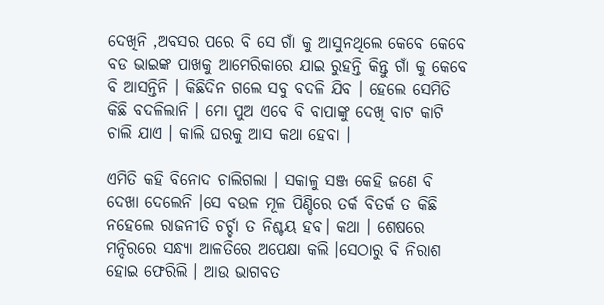ଦେଖିନି ,ଅବସର ପରେ ବି ସେ ଗାଁ କୁ ଆସୁନଥିଲେ କେବେ କେବେ ବଡ ଭାଇଙ୍କ ପାଖକୁ ଆମେରିକାରେ ଯାଇ ରୁହନ୍ତି କିନ୍ତୁ ଗାଁ କୁ କେବେ ବି ଆସନ୍ତିନି । କିଛିଦିନ ଗଲେ ସବୁ ବଦଳି ଯିବ । ହେଲେ ସେମିତି କିଛି ବଦଳିଲାନି । ମୋ ପୁଅ ଏବେ ବି ବାପାଙ୍କୁ ଦେଖି ବାଟ କାଟି ଚାଲି ଯାଏ । କାଲି ଘରକୁ ଆସ କଥା ହେବା ।

ଏମିତି କହି ବିନୋଦ ଚାଲିଗଲା । ସକାଳୁ ସଞ୍ଜ କେହି ଜଣେ ବି ଦେଖା ଦେଲେନି ।ସେ ବଉଳ ମୂଳ ପିଣ୍ଡିରେ ତର୍କ ବିତର୍କ ତ କିଛି ନହେଲେ ରାଜନୀତି ଚର୍ଚ୍ଚା ତ ନିଶ୍ଚୟ ହବ। କଥା । ଶେଷରେ ମନ୍ଦିରରେ ସନ୍ଧ୍ୟା ଆଳତିରେ ଅପେକ୍ଷା କଲି ।ସେଠାରୁ ବି ନିରାଶ ହୋଇ ଫେରିଲି । ଆଉ ଭାଗବତ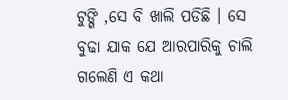ଟୁଙ୍ଗି ,ସେ ବି ଖାଲି ପଡିଛି । ସେ ବୁଢା ଯାକ ଯେ ଆରପାରିକୁ ଚାଲି ଗଲେଣି ଏ କଥା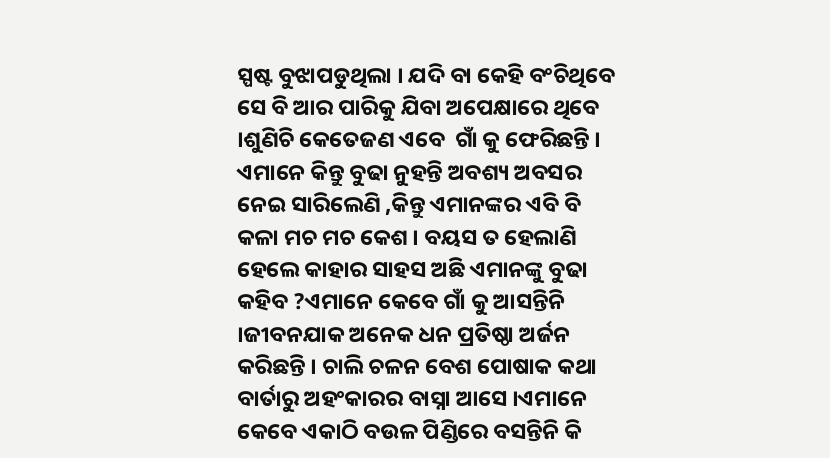ସ୍ପଷ୍ଟ ବୁଝାପଡୁଥିଲା । ଯଦି ବା କେହି ବଂଚିଥିବେ ସେ ବି ଆର ପାରିକୁ ଯିବା ଅପେକ୍ଷାରେ ଥିବେ ।ଶୁଣିଚି କେତେଜଣ ଏବେ  ଗାଁ କୁ ଫେରିଛନ୍ତି । ଏମାନେ କିନ୍ତୁ ବୁଢା ନୁହନ୍ତି ଅବଶ୍ୟ ଅବସର ନେଇ ସାରିଲେଣି ,କିନ୍ତୁ ଏମାନଙ୍କର ଏବି ବି କଳା ମଚ ମଚ କେଶ । ବୟସ ତ ହେଲାଣି ହେଲେ କାହାର ସାହସ ଅଛି ଏମାନଙ୍କୁ ବୁଢା କହିବ ?ଏମାନେ କେବେ ଗାଁ କୁ ଆସନ୍ତିନି ।ଜୀବନଯାକ ଅନେକ ଧନ ପ୍ରତିଷ୍ଠା ଅର୍ଜନ କରିଛନ୍ତି । ଚାଲି ଚଳନ ବେଶ ପୋଷାକ କଥା ବାର୍ତାରୁ ଅହଂକାରର ବାସ୍ନା ଆସେ ।ଏମାନେ କେବେ ଏକାଠି ବଉଳ ପିଣ୍ଡିରେ ବସନ୍ତିନି କି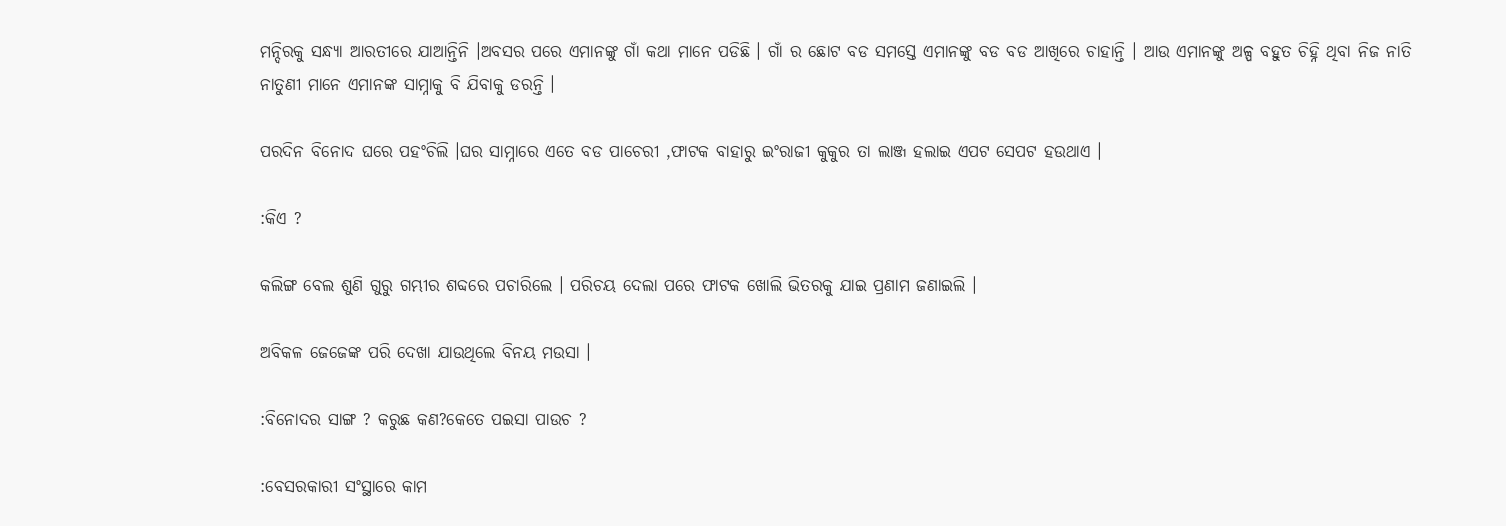ମନ୍ଦିରକୁ ସନ୍ଧ୍ୟା ଆରତୀରେ ଯାଆନ୍ତିନି ।ଅବସର ପରେ ଏମାନଙ୍କୁ ଗାଁ କଥା ମାନେ ପଡିଛି । ଗାଁ ର ଛୋଟ ବଡ ସମସ୍ତେ ଏମାନଙ୍କୁ ବଡ ବଡ ଆଖିରେ ଚାହାନ୍ତି । ଆଉ ଏମାନଙ୍କୁ ଅଳ୍ପ ବହୁତ ଚିହ୍ନି ଥିବା ନିଜ ନାତି ନାତୁଣୀ ମାନେ ଏମାନଙ୍କ ସାମ୍ନାକୁ ବି ଯିବାକୁ ଡରନ୍ତି ।

ପରଦିନ ବିନୋଦ ଘରେ ପହଂଚିଲି ।ଘର ସାମ୍ନାରେ ଏତେ ବଡ ପାଚେରୀ ,ଫାଟକ ବାହାରୁ ଇଂରାଜୀ କୁକୁର ତା ଲାଞ୍ଜ ହଲାଇ ଏପଟ ସେପଟ ହଉଥାଏ ।

:କିଏ ?

କଲିଙ୍ଗ ବେଲ ଶୁଣି ଗୁରୁ ଗମ୍ଭୀର ଶବ୍ଦରେ ପଚାରିଲେ । ପରିଚୟ ଦେଲା ପରେ ଫାଟକ ଖୋଲି ଭିତରକୁ ଯାଇ ପ୍ରଣାମ ଜଣାଇଲି ।

ଅବିକଳ ଜେଜେଙ୍କ ପରି ଦେଖା ଯାଉଥିଲେ ବିନୟ ମଉସା ।

:ବିନୋଦର ସାଙ୍ଗ ? କରୁଛ କଣ?କେତେ ପଇସା ପାଉଚ ?

:ବେସରକାରୀ ସଂସ୍ଥାରେ କାମ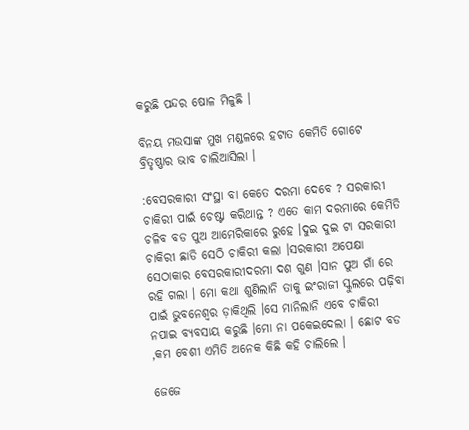କରୁଛି ପନ୍ଦର ଷୋଳ ମିଳୁଛି ।

ବିନୟ ମଉସାଙ୍କ ମୁଖ ମଣ୍ଡଳରେ ହଟାତ କେମିତି ଗୋଟେ ବ୍ରିତୃଷ୍ଣାର ଭାବ ଚାଲିଆସିଲା ।

:ବେସରକାରୀ ସଂସ୍ଥା ବା କେତେ ଦରମା ଦେବେ ? ସରକାରୀ ଚାକିରୀ ପାଇଁ ଚେଷ୍ଟା କରିଥାନ୍ତ ? ଏତେ କାମ ଦରମାରେ କେମିତି ଚଳିବ ବଡ ପୁଅ ଆମେରିକାରେ ରୁହେ ।ଦୁଇ ଦୁଇ ଟା ସରକାରୀ ଚାକିରୀ ଛାଡି ସେଠି ଚାକିରୀ କଲା ।ସରକାରୀ ଅପେକ୍ଷା ସେଠାକାର ବେସରକାରୀଦରମା ଦଶ ଗୁଣ ।ସାନ ପୁଅ ଗାଁ ରେ ରହି ଗଲା । ମୋ କଥା ଶୁଣିଲାନି ତାକୁ ଇଂରାଜୀ ସ୍କୁଲରେ ପଢ଼ିବା ପାଇଁ ଭୁବନେଶ୍ୱର ଡ଼ାକିଥିଲି ।ସେ ମାନିଲାନି ଏବେ ଚାକିରୀ ନପାଇ ବ୍ୟବସାୟ କରୁଛି ।ମୋ ନା ପକେଇଦେଲା । ଛୋଟ ବଡ ,କମ ବେଶୀ ଏମିତି ଅନେକ କିଛି କହି ଚାଲିଲେ ।

ଜେଜେ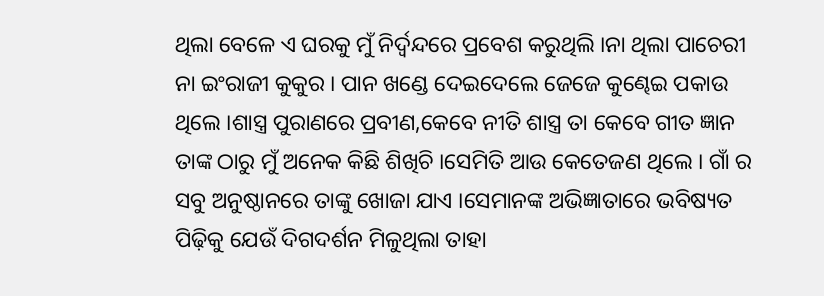ଥିଲା ବେଳେ ଏ ଘରକୁ ମୁଁ ନିର୍ଦ୍ୱନ୍ଦରେ ପ୍ରବେଶ କରୁଥିଲି ।ନା ଥିଲା ପାଚେରୀ ନା ଇଂରାଜୀ କୁକୁର । ପାନ ଖଣ୍ଡେ ଦେଇଦେଲେ ଜେଜେ କୁଣ୍ଢେଇ ପକାଉ ଥିଲେ ।ଶାସ୍ତ୍ର ପୁରାଣରେ ପ୍ରବୀଣ,କେବେ ନୀତି ଶାସ୍ତ୍ର ତା କେବେ ଗୀତ ଜ୍ଞାନ  ତାଙ୍କ ଠାରୁ ମୁଁ ଅନେକ କିଛି ଶିଖିଚି ।ସେମିତି ଆଉ କେତେଜଣ ଥିଲେ । ଗାଁ ର ସବୁ ଅନୁଷ୍ଠାନରେ ତାଙ୍କୁ ଖୋଜା ଯାଏ ।ସେମାନଙ୍କ ଅଭିଜ୍ଞାତାରେ ଭବିଷ୍ୟତ ପିଢ଼ିକୁ ଯେଉଁ ଦିଗଦର୍ଶନ ମିଳୁଥିଲା ତାହା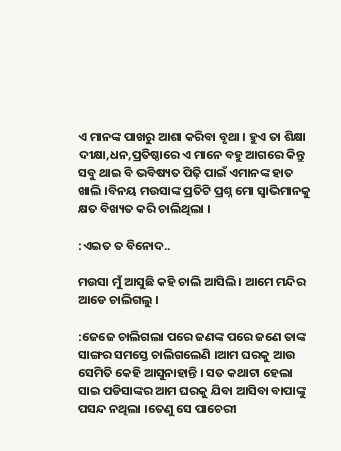ଏ ମାନଙ୍କ ପାଖରୁ ଆଶା କରିବା ବୃଥା । ହୁଏ ତା ଶିକ୍ଷା ଦୀକ୍ଷା,ଧନ,ପ୍ରତିଷ୍ଠାରେ ଏ ମାନେ ବହୁ ଆଗରେ କିନ୍ତୁ ସବୁ ଥାଇ ବି ଭବିଷ୍ୟତ ପିଢ଼ି ପାଇଁ ଏମାନଙ୍କ ହାତ ଖାଲି ।ବିନୟ ମଉସାଙ୍କ ପ୍ରତିଟି ପ୍ରଶ୍ନ ମୋ ସ୍ୱାଭିମାନକୁ କ୍ଷତ ବିଖ୍ୟତ କରି ଚାଲିଥିଲା ।

:ଏଇତ ତ ବିନୋଦ..

ମଉସା ମୁଁ ଆସୁଛି କହି ଚାଲି ଆସିଲି । ଆମେ ମନ୍ଦିର ଆଡେ ଚାଲିଗଲୁ ।

:ଜେଜେ ଚାଲିଗଲା ପରେ ଜଣଙ୍କ ପରେ ଜଣେ ତାଙ୍କ ସାଙ୍ଗର ସମସ୍ତେ ଚାଲିଗଲେଣି ।ଆମ ଘରକୁ ଆଉ ସେମିତି କେହି ଆସୁନାହାନ୍ତି । ସତ କଥାଟା ହେଲା ସାଇ ପଡିସାଙ୍କର ଆମ ଘରକୁ ଯିବା ଆସିବା ବାପାଙ୍କୁ ପସନ୍ଦ ନଥିଲା ।ତେଣୁ ସେ ପାଚେରୀ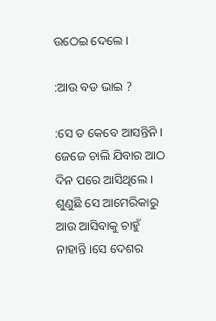ଉଠେଇ ଦେଲେ ।

:ଆଉ ବଡ ଭାଇ ?

:ସେ ତ କେବେ ଆସନ୍ତିନି । ଜେଜେ ଚାଲି ଯିବାର ଆଠ ଦିନ ପରେ ଆସିଥିଲେ । ଶୁଣୁଛି ସେ ଆମେରିକାରୁ ଆଉ ଆସିବାକୁ ଚାହୁଁ ନାହାନ୍ତି ।ସେ ଦେଶର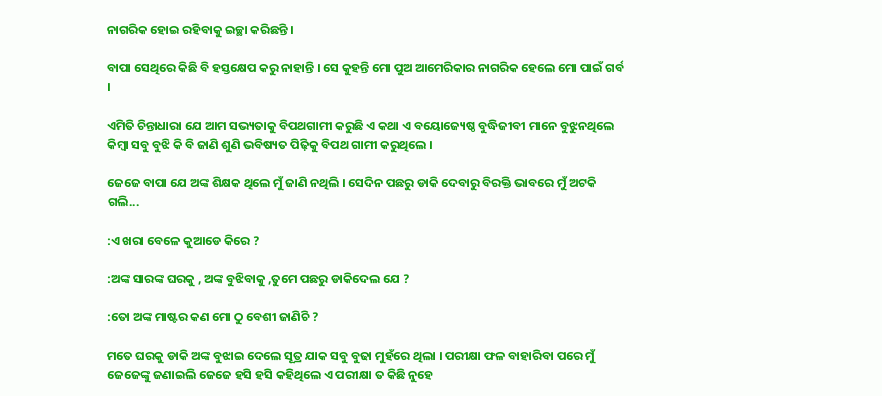ନାଗରିକ ହୋଇ ରହିବାକୁ ଇଚ୍ଛା କରିଛନ୍ତି ।

ବାପା ସେଥିରେ କିଛି ବି ହସ୍ତକ୍ଷେପ କରୁ ନାହାନ୍ତି । ସେ କୁହନ୍ତି ମୋ ପୁଅ ଆମେରିକାର ନାଗରିକ ହେଲେ ମୋ ପାଇଁ ଗର୍ବ ।

ଏମିତି ଚିନ୍ତାଧାରା ଯେ ଆମ ସଭ୍ୟତାକୁ ବିପଥଗାମୀ କରୁଛି ଏ କଥା ଏ ବୟୋଜ୍ୟେଷ୍ଠ ବୁଦ୍ଧିଜୀବୀ ମାନେ ବୁଝୁନଥିଲେ କିମ୍ବା ସବୁ ବୁଝି କି ବି ଜାଣି ଶୁଣି ଭବିଷ୍ୟତ ପିଢ଼ିକୁ ବିପଥ ଗାମୀ କରୁଥିଲେ ।

ଜେଜେ ବାପା ଯେ ଅଙ୍କ ଶିକ୍ଷକ ଥିଲେ ମୁଁ ଜାଣି ନଥିଲି । ସେଦିନ ପଛରୁ ଡାକି ଦେବାରୁ ବିରକ୍ତି ଭାବରେ ମୁଁ ଅଟକି ଗଲି...

:ଏ ଖରା ବେଳେ କୁଆଡେ କିରେ ?

:ଅଙ୍କ ସାରଙ୍କ ଘରକୁ , ଅଙ୍କ ବୁଝିବାକୁ ,ତୁମେ ପଛରୁ ଡାକିଦେଲ ଯେ ?

:ତୋ ଅଙ୍କ ମାଷ୍ଟର କଣ ମୋ ଠୁ ବେଶୀ ଜାଣିଚି ?

ମତେ ଘରକୁ ଡାକି ଅଙ୍କ ବୁଝାଇ ଦେଲେ ସୂତ୍ର ଯାକ ସବୁ ବୁଢା ମୁହଁରେ ଥିଲା । ପରୀକ୍ଷା ଫଳ ବାହାରିବା ପରେ ମୁଁ ଜେଜେଙ୍କୁ ଜଣାଇଲି ଜେଜେ ହସି ହସି କହିଥିଲେ ଏ ପରୀକ୍ଷା ତ କିଛି ନୁହେ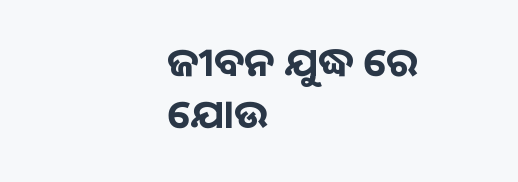ଜୀବନ ଯୁଦ୍ଧ ରେ ଯୋଉ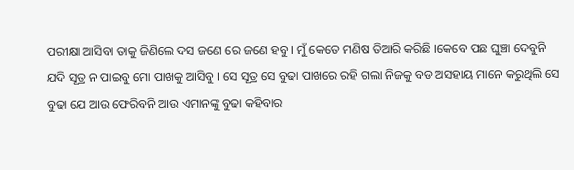ପରୀକ୍ଷା ଆସିବା ତାକୁ ଜିଣିଲେ ଦସ ଜଣେ ରେ ଜଣେ ହବୁ । ମୁଁ କେତେ ମଣିଷ ତିଆରି କରିଛି ।କେବେ ପଛ ଘୁଞ୍ଚା ଦେବୁନି ଯଦି ସୂତ୍ର ନ ପାଇବୁ ମୋ ପାଖକୁ ଆସିବୁ । ସେ ସୂତ୍ର ସେ ବୁଢା ପାଖରେ ରହି ଗଲା ନିଜକୁ ବଡ ଅସହାୟ ମାନେ କରୁଥିଲି ସେ ବୁଢା ଯେ ଆଉ ଫେରିବନି ଆଉ ଏମାନଙ୍କୁ ବୁଢା କହିବାର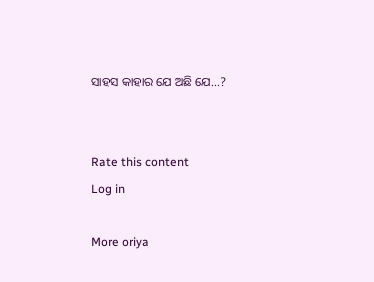ସାହସ କାହାର ଯେ ଅଛି ଯେ…?


Rate this content
Log in

More oriya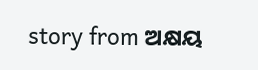story from ଅକ୍ଷୟ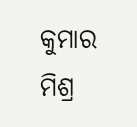କୁମାର ମିଶ୍ର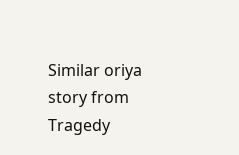Similar oriya story from Tragedy